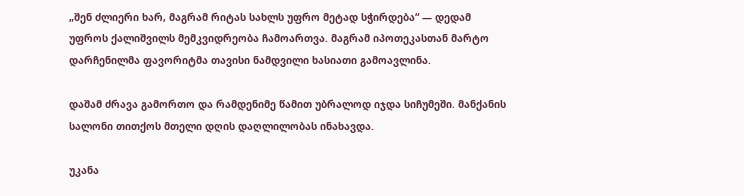„შენ ძლიერი ხარ, მაგრამ რიტას სახლს უფრო მეტად სჭირდება“ — დედამ უფროს ქალიშვილს მემკვიდრეობა ჩამოართვა. მაგრამ იპოთეკასთან მარტო დარჩენილმა ფავორიტმა თავისი ნამდვილი ხასიათი გამოავლინა.

დაშამ ძრავა გამორთო და რამდენიმე წამით უბრალოდ იჯდა სიჩუმეში. მანქანის სალონი თითქოს მთელი დღის დაღლილობას ინახავდა.

უკანა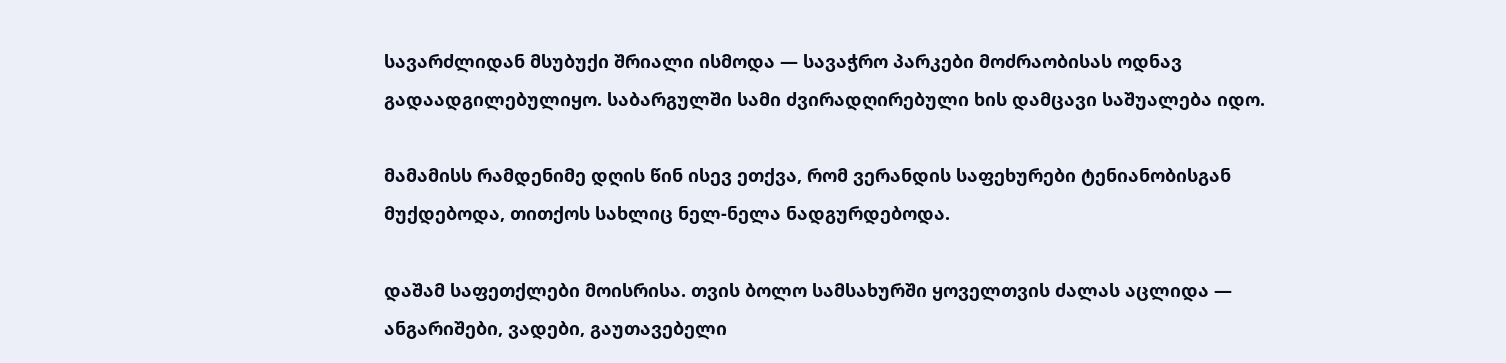სავარძლიდან მსუბუქი შრიალი ისმოდა — სავაჭრო პარკები მოძრაობისას ოდნავ გადაადგილებულიყო. საბარგულში სამი ძვირადღირებული ხის დამცავი საშუალება იდო.

მამამისს რამდენიმე დღის წინ ისევ ეთქვა, რომ ვერანდის საფეხურები ტენიანობისგან მუქდებოდა, თითქოს სახლიც ნელ-ნელა ნადგურდებოდა.

დაშამ საფეთქლები მოისრისა. თვის ბოლო სამსახურში ყოველთვის ძალას აცლიდა — ანგარიშები, ვადები, გაუთავებელი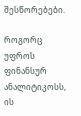შესწორებები.

როგორც უფროს ფინანსურ ანალიტიკოსს, ის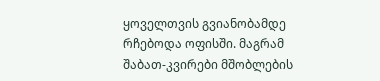ყოველთვის გვიანობამდე რჩებოდა ოფისში. მაგრამ შაბათ-კვირები მშობლების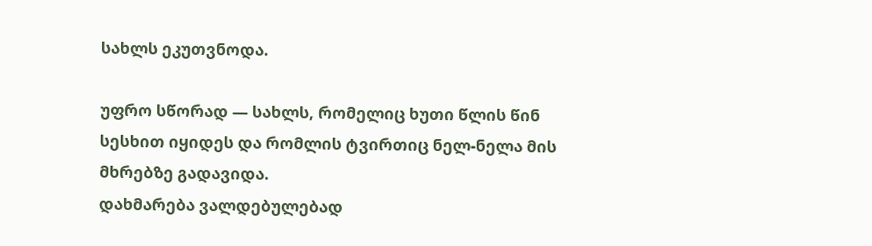სახლს ეკუთვნოდა.

უფრო სწორად — სახლს, რომელიც ხუთი წლის წინ სესხით იყიდეს და რომლის ტვირთიც ნელ-ნელა მის მხრებზე გადავიდა.
დახმარება ვალდებულებად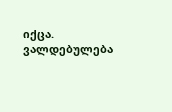იქცა. ვალდებულება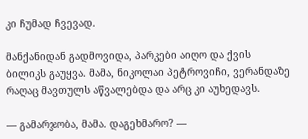კი ჩუმად ჩვევად.

მანქანიდან გადმოვიდა, პარკები აიღო და ქვის ბილიკს გაუყვა. მამა, ნიკოლაი პეტროვიჩი, ვერანდაზე რაღაც მავთულს აწვალებდა და არც კი აუხედავს.

— გამარჯობა, მამა. დაგეხმარო? —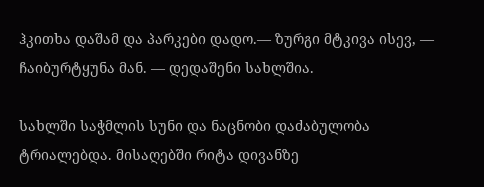ჰკითხა დაშამ და პარკები დადო.— ზურგი მტკივა ისევ, — ჩაიბურტყუნა მან. — დედაშენი სახლშია.

სახლში საჭმლის სუნი და ნაცნობი დაძაბულობა ტრიალებდა. მისაღებში რიტა დივანზე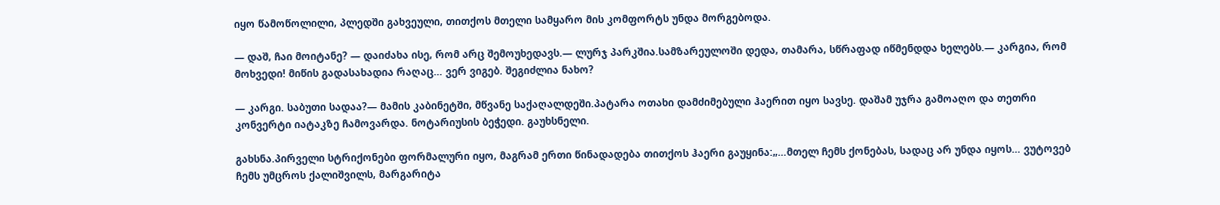იყო წამოწოლილი, პლედში გახვეული, თითქოს მთელი სამყარო მის კომფორტს უნდა მორგებოდა.

— დაშ, ჩაი მოიტანე? — დაიძახა ისე, რომ არც შემოუხედავს.— ლურჯ პარკშია.სამზარეულოში დედა, თამარა, სწრაფად იწმენდდა ხელებს.— კარგია, რომ მოხვედი! მიწის გადასახადია რაღაც… ვერ ვიგებ. შეგიძლია ნახო?

— კარგი. საბუთი სადაა?— მამის კაბინეტში, მწვანე საქაღალდეში.პატარა ოთახი დამძიმებული ჰაერით იყო სავსე. დაშამ უჯრა გამოაღო და თეთრი კონვერტი იატაკზე ჩამოვარდა. ნოტარიუსის ბეჭედი. გაუხსნელი.

გახსნა.პირველი სტრიქონები ფორმალური იყო, მაგრამ ერთი წინადადება თითქოს ჰაერი გაუყინა:„…მთელ ჩემს ქონებას, სადაც არ უნდა იყოს… ვუტოვებ ჩემს უმცროს ქალიშვილს, მარგარიტა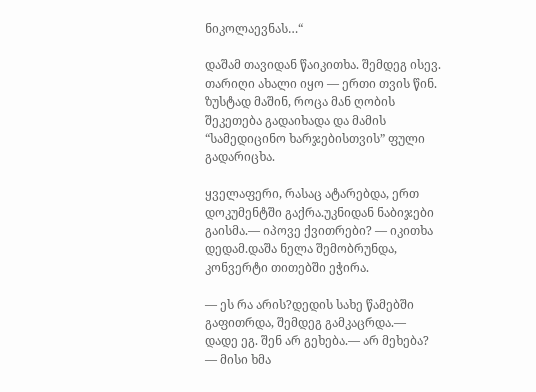ნიკოლაევნას…“

დაშამ თავიდან წაიკითხა. შემდეგ ისევ. თარიღი ახალი იყო — ერთი თვის წინ. ზუსტად მაშინ, როცა მან ღობის შეკეთება გადაიხადა და მამის “სამედიცინო ხარჯებისთვის” ფული გადარიცხა.

ყველაფერი, რასაც ატარებდა, ერთ დოკუმენტში გაქრა.უკნიდან ნაბიჯები გაისმა.— იპოვე ქვითრები? — იკითხა დედამ.დაშა ნელა შემობრუნდა, კონვერტი თითებში ეჭირა.

— ეს რა არის?დედის სახე წამებში გაფითრდა, შემდეგ გამკაცრდა.— დადე ეგ. შენ არ გეხება.— არ მეხება? — მისი ხმა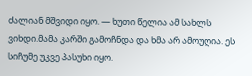ძალიან მშვიდი იყო. — ხუთი წელია ამ სახლს ვიხდი.მამა კარში გამოჩნდა და ხმა არ ამოუღია. ეს სიჩუმე უკვე პასუხი იყო.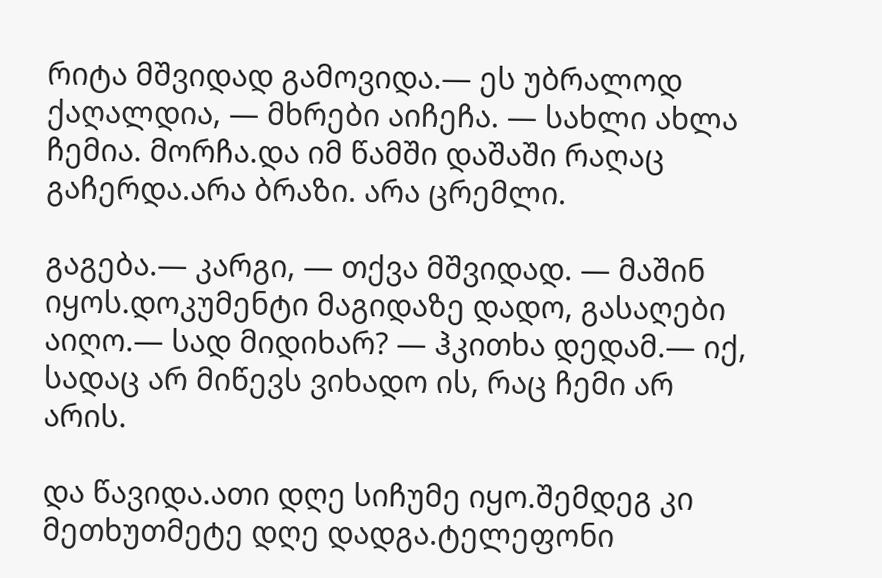რიტა მშვიდად გამოვიდა.— ეს უბრალოდ ქაღალდია, — მხრები აიჩეჩა. — სახლი ახლა ჩემია. მორჩა.და იმ წამში დაშაში რაღაც გაჩერდა.არა ბრაზი. არა ცრემლი.

გაგება.— კარგი, — თქვა მშვიდად. — მაშინ იყოს.დოკუმენტი მაგიდაზე დადო, გასაღები აიღო.— სად მიდიხარ? — ჰკითხა დედამ.— იქ, სადაც არ მიწევს ვიხადო ის, რაც ჩემი არ არის.

და წავიდა.ათი დღე სიჩუმე იყო.შემდეგ კი მეთხუთმეტე დღე დადგა.ტელეფონი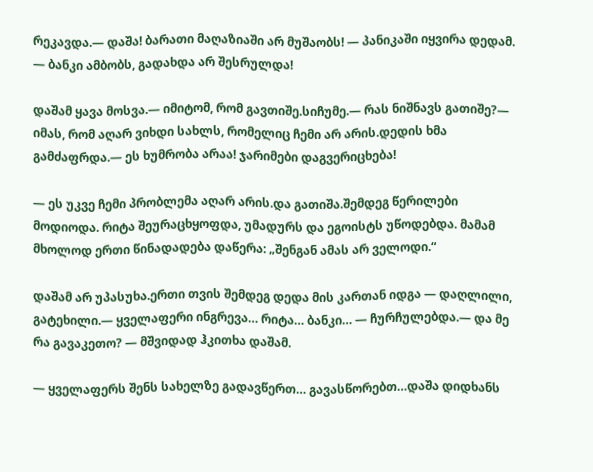რეკავდა.— დაშა! ბარათი მაღაზიაში არ მუშაობს! — პანიკაში იყვირა დედამ. — ბანკი ამბობს, გადახდა არ შესრულდა!

დაშამ ყავა მოსვა.— იმიტომ, რომ გავთიშე.სიჩუმე.— რას ნიშნავს გათიშე?— იმას, რომ აღარ ვიხდი სახლს, რომელიც ჩემი არ არის.დედის ხმა გამძაფრდა.— ეს ხუმრობა არაა! ჯარიმები დაგვერიცხება!

— ეს უკვე ჩემი პრობლემა აღარ არის.და გათიშა.შემდეგ წერილები მოდიოდა. რიტა შეურაცხყოფდა, უმადურს და ეგოისტს უწოდებდა. მამამ მხოლოდ ერთი წინადადება დაწერა: „შენგან ამას არ ველოდი.“

დაშამ არ უპასუხა.ერთი თვის შემდეგ დედა მის კართან იდგა — დაღლილი, გატეხილი.— ყველაფერი ინგრევა… რიტა… ბანკი… — ჩურჩულებდა.— და მე რა გავაკეთო? — მშვიდად ჰკითხა დაშამ.

— ყველაფერს შენს სახელზე გადავწერთ… გავასწორებთ…დაშა დიდხანს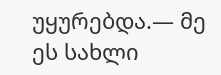უყურებდა.— მე ეს სახლი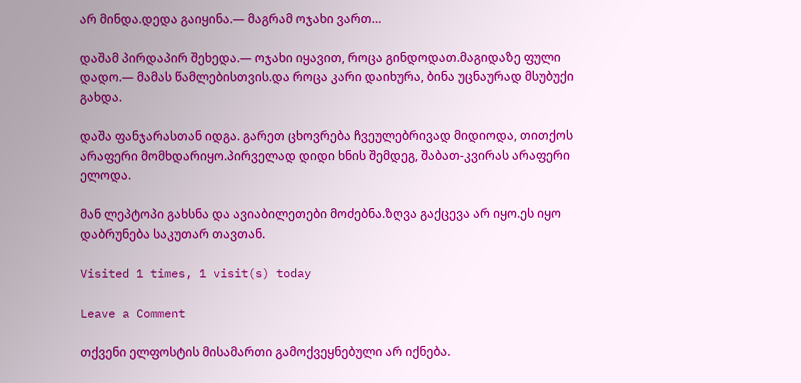არ მინდა.დედა გაიყინა.— მაგრამ ოჯახი ვართ…

დაშამ პირდაპირ შეხედა.— ოჯახი იყავით, როცა გინდოდათ.მაგიდაზე ფული დადო.— მამას წამლებისთვის.და როცა კარი დაიხურა, ბინა უცნაურად მსუბუქი გახდა.

დაშა ფანჯარასთან იდგა. გარეთ ცხოვრება ჩვეულებრივად მიდიოდა, თითქოს არაფერი მომხდარიყო.პირველად დიდი ხნის შემდეგ, შაბათ-კვირას არაფერი ელოდა.

მან ლეპტოპი გახსნა და ავიაბილეთები მოძებნა.ზღვა გაქცევა არ იყო.ეს იყო დაბრუნება საკუთარ თავთან.

Visited 1 times, 1 visit(s) today

Leave a Comment

თქვენი ელფოსტის მისამართი გამოქვეყნებული არ იქნება.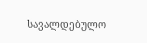სავალდებულო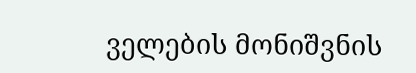ველების მონიშვნის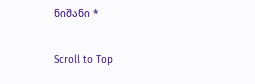ნიშანი *

Scroll to Top